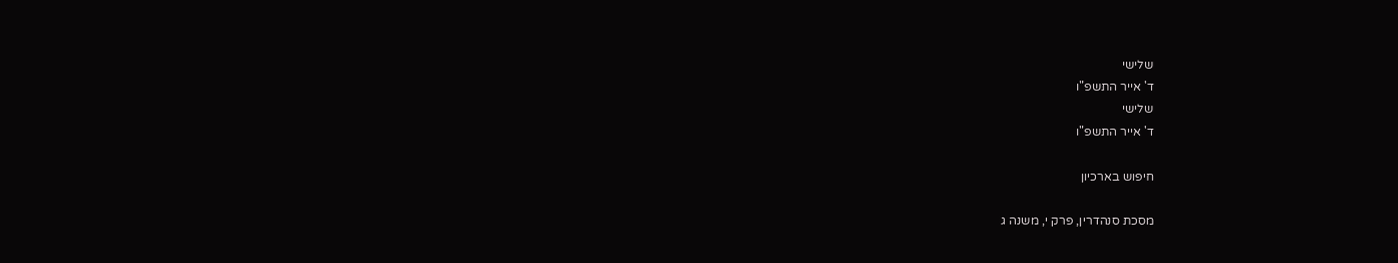שלישי
ד' אייר התשפ"ו
שלישי
ד' אייר התשפ"ו

חיפוש בארכיון

מסכת סנהדרין, פרק י, משנה ג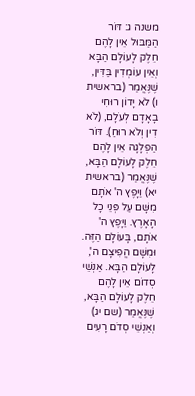משנה ג: דּוֹר הַמַּבּוּל אֵין לָהֶם חֵלֶק לָעוֹלָם הַבָּא וְאֵין עוֹמְדִין בַּדִּין, שֶׁנֶּאֱמַר (בראשית ו) לֹא יָדוֹן רוּחִי בָאָדָם לְעֹלָם, (לֹא דִין וְלֹא רוּחַ). דּוֹר הַפְלָגָה אֵין לָהֶם חֵלֶק לָעוֹלָם הַבָּא, שֶׁנֶּאֱמַר (בראשית יא) וַיָּפֶץ ה' אֹתָם מִשָּׁם עַל פְּנֵי כָל הָאָרֶץ. וַיָּפֶץ ה' אֹתָם, בָּעוֹלָם הַזֶּה. וּמִשָּׁם הֱפִיצָם ה', לָעוֹלָם הַבָּא. אַנְשֵׁי סְדוֹם אֵין לָהֶם חֵלֶק לָעוֹלָם הַבָּא, שֶׁנֶּאֱמַר (שם יג) וְאַנְשֵׁי סְדֹם רָעִים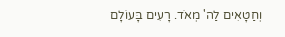וְחַטָאִים לַה' מְאֹד. רָעִים בָּעוֹלָם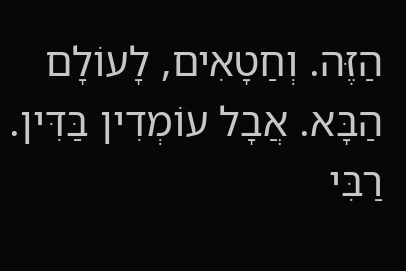הַזֶּה. וְחַטָאִים, לָעוֹלָם הַבָּא. אֲבָל עוֹמְדִין בַּדִּין. רַבִּי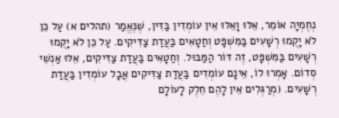נְחֶמְיָה אוֹמֵר, אֵלּוּ וָאֵלּוּ אֵין עוֹמְדִין בַּדִּין, שֶׁנֶּאֱמַר (תהלים א) עַל כֵּן לֹא יָקֻמוּ רְשָׁעִים בַּמִּשְׁפָּט וְחַטָאִים בַּעֲדַת צַדִּיקִים. עַל כֵּן לֹא יָקֻמוּ רְשָׁעִים בַּמִּשְׁפָּט, זֶה דּוֹר הַמַּבּוּל. וְחַטָאִים בַּעֲדַת צַדִּיקִים, אֵלּוּ אַנְשֵׁי סְדוֹם. אָמְרוּ לוֹ, אֵינָם עוֹמְדִים בַּעֲדַת צַדִּיקִים אֲבָל עוֹמְדִין בַּעֲדַת רְשָׁעִים. (מְרַגְּלִים אֵין לָהֶם חֵלֶק לָעוֹלָם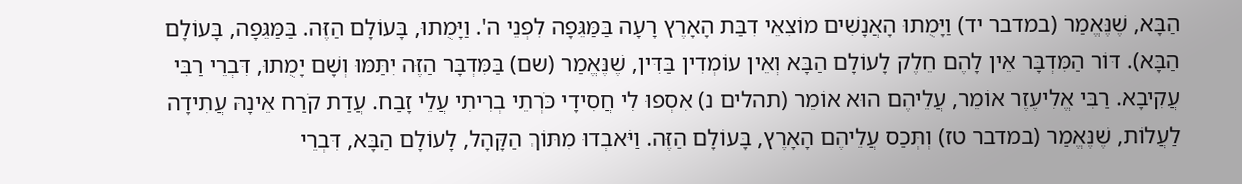הַבָּא, שֶׁנֶּאֱמַר (במדבר יד) וַיָּמֻתוּ הָאֲנָשִׁים מוֹצִאֵי דִבַּת הָאָרֶץ רָעָה בַּמַּגֵּפָה לִפְנֵי ה'. וַיָּמֻתוּ, בָּעוֹלָם הַזֶּה. בַּמַּגֵּפָה, בָּעוֹלָם הַבָּא). דּוֹר הַמִּדְבָּר אֵין לָהֶם חֵלֶק לָעוֹלָם הַבָּא וְאֵין עוֹמְדִין בַּדִּין, שֶׁנֶּאֱמַר (שם) בַּמִּדְבָּר הַזֶּה יִתַּמּוּ וְשָׁם יָמֻתוּ, דִּבְרֵי רַבִּי עֲקִיבָא. רַבִּי אֱלִיעֶזֶר אוֹמֵר, עֲלֵיהֶם הוּא אוֹמֵר (תהלים נ) אִסְפוּ לִי חֲסִידָי כֹּרְתֵי בְרִיתִי עֲלֵי זָבַח. עֲדַת קֹרַח אֵינָהּ עֲתִידָה לַעֲלוֹת, שֶׁנֶּאֱמַר (במדבר טז) וְתְּכַס עֲלֵיהֶם הָאָרֶץ, בָּעוֹלָם הַזֶּה. וַיֹּאבְדוּ מִתּוֹךְ הַקָּהָל, לָעוֹלָם הַבָּא, דִּבְרֵי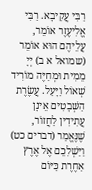רַבִּי עֲקִיבָא. רַבִּי אֱלִיעֶזֶר אוֹמֵר, עֲלֵיהֶם הוּא אוֹמֵר (שמואל א ב) יְיָ מֵמִית וּמְחַיֶּה מוֹרִיד שְׁאוֹל וַיָּעַל. עֲשֶׂרֶת הַשְּׁבָטִים אֵינָן עֲתִידִין לַחֲזוֹר, שֶׁנֶּאֱמַר (דברים כט) וַיַּשְׁלִכֵם אֶל אֶרֶץ אַחֶרֶת כַּיּוֹם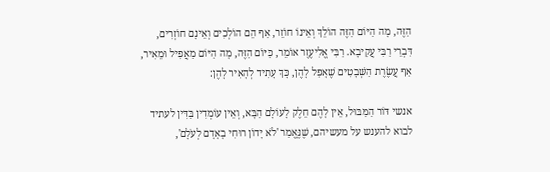הַזֶּה, מָה הַיּוֹם הַזֶּה הוֹלֵךְ וְאֵינוֹ חוֹזֵר, אַף הֵם הוֹלְכִים וְאֵינָם חוֹזְרִים, דִּבְרֵי רַבִּי עֲקִיבָא. רַבִּי אֱלִיעֶזֶר אוֹמֵר, כַּיּוֹם הַזֶּה, מָה הַיּוֹם מַאֲפִיל וּמֵאִיר, אַף עֲשֶׂרֶת הַשְּׁבָטִים שֶׁאָפַל לָהֶן, כָּךְ עָתִיד לְהָאִיר לָהֶן:

אנשי דּוֹר הַמַּבּוּל, אֵין לָהֶם חֵלֶק לָעוֹלָם הַבָּא, וְאֵין עוֹמְדִין בַּדִּין לעתיד לבוא להענש על מעשיהם, שֶׁנֶּאֱמַר 'לֹא יָדוֹן רוּחִי בָאָדָם לְעֹלָם',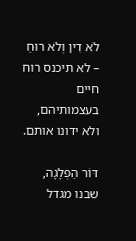לֹא דִין וְלֹא רוּחַ – לא תיכנס רוח חיים בעצמותיהם, ולא ידונו אותם.

דּוֹר הַפְלָגָה, שבנו מגדל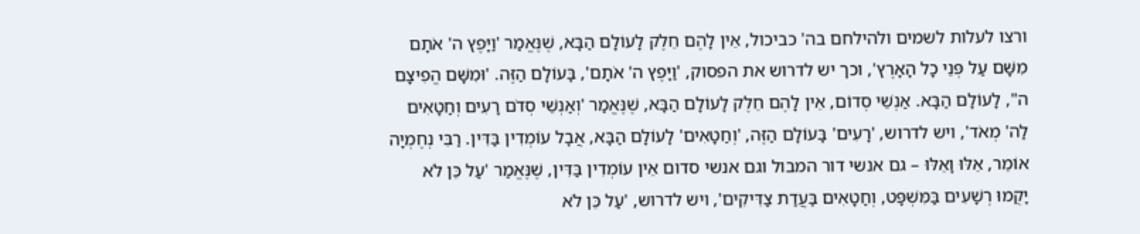ורצו לעלות לשמים ולהילחם בה' כביכול, אֵין לָהֶם חֵלֶק לָעוֹלָם הַבָּא, שֶׁנֶּאֱמַר 'וַיָּפֶץ ה' אֹתָם מִשָּׁם עַל פְּנֵי כָל הָאָרֶץ', וכך יש לדרוש את הפסוק, 'וַיָּפֶץ ה' אֹתָם', בָּעוֹלָם הַזֶּה. 'וּמִשָּׁם הֱפִיצָם ה", לָעוֹלָם הַבָּא. אַנְשֵׁי סְדוֹם, אֵין לָהֶם חֵלֶק לָעוֹלָם הַבָּא, שֶׁנֶּאֱמַר 'וְאַנְשֵׁי סְדֹם רָעִים וְחַטָאִים לַה' מְאֹד', ויש לדרוש, 'רָעִים' בָּעוֹלָם הַזֶּה, 'וְחַטָאִים' לָעוֹלָם הַבָּא, אֲבָל עוֹמְדִין בַּדִּין. רַבִּי נְחֶמְיָה אוֹמֵר, אֵלּוּ וָאֵלּוּ – גם אנשי דור המבול וגם אנשי סדום אֵין עוֹמְדִין בַּדִּין, שֶׁנֶּאֱמַר 'עַל כֵּן לֹא יָקֻמוּ רְשָׁעִים בַּמִּשְׁפָּט, וְחַטָאִים בַּעֲדַת צַדִּיקִים', ויש לדרוש, 'עַל כֵּן לֹא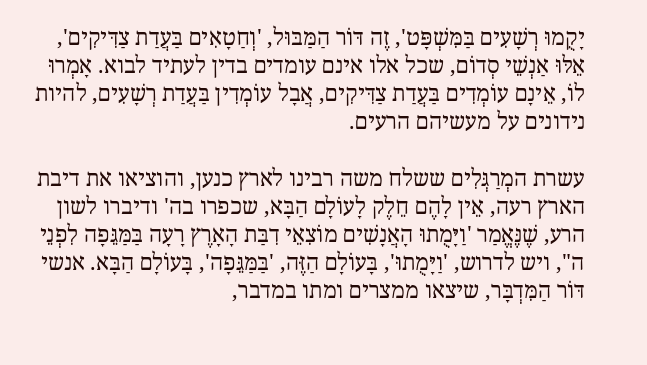יָקֻמוּ רְשָׁעִים בַּמִּשְׁפָּט', זֶה דּוֹר הַמַּבּוּל, 'וְחַטָאִים בַּעֲדַת צַדִּיקִים', אֵלּוּ אַנְשֵׁי סְדוֹם, שכל אלו אינם עומדים בדין לעתיד לבוא. אָמְרוּ לוֹ, אֵינָם עוֹמְדִים בַּעֲדַת צַדִּיקִים, אֲבָל עוֹמְדִין בַּעֲדַת רְשָׁעִים, להיות נידונים על מעשיהם הרעים.

עשרת המְרַגְּלִים ששלח משה רבינו לארץ כנען, והוציאו את דיבת הארץ רעה, אֵין לָהֶם חֵלֶק לָעוֹלָם הַבָּא, שכפרו בה' ודיברו לשון הרע, שֶׁנֶּאֱמַר 'וַיָּמֻתוּ הָאֲנָשִׁים מוֹצִאֵי דִבַּת הָאָרֶץ רָעָה בַּמַּגֵּפָה לִפְנֵי ה", ויש לדרוש, 'וַיָּמֻתוּ', בָּעוֹלָם הַזֶּה, 'בַּמַּגֵּפָה', בָּעוֹלָם הַבָּא. אנשי דּוֹר הַמִּדְבָּר, שיצאו ממצרים ומתו במדבר,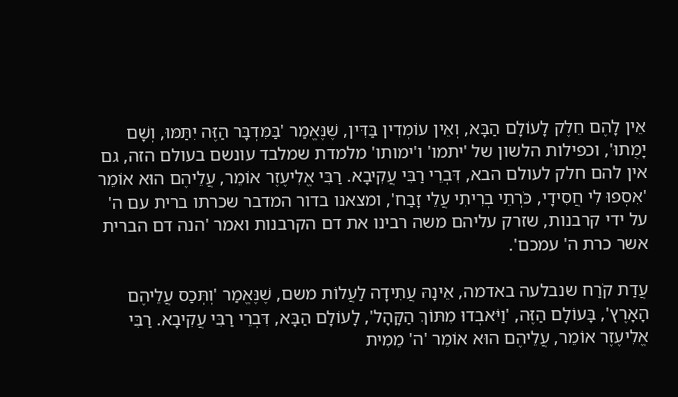אֵין לָהֶם חֵלֶק לָעוֹלָם הַבָּא, וְאֵין עוֹמְדִין בַּדִּין, שֶׁנֶּאֱמַר 'בַּמִּדְבָּר הַזֶּה יִתַּמּוּ, וְשָׁם יָמֻתוּ', וכפילות הלשון של 'יתמו' ו'ימותו' מלמדת שמלבד עונשם בעולם הזה, גם אין להם חלק לעולם הבא, דִּבְרֵי רַבִּי עֲקִיבָא. רַבִּי אֱלִיעֶזֶר אוֹמֵר, עֲלֵיהֶם הוּא אוֹמֵר 'אִסְפוּ לִי חֲסִידָי, כֹּרְתֵי בְרִיתִי עֲלֵי זָבַח', ומצאנו בדור המדבר שכרתו ברית עם ה' על ידי קרבנות, שזרק עליהם משה רבינו את דם הקרבנות ואמר 'הנה דם הברית אשר כרת ה' עמכם'.

עֲדַת קֹרַח שנבלעה באדמה, אֵינָהּ עֲתִידָה לַעֲלוֹת משם, שֶׁנֶּאֱמַר 'וְתְּכַס עֲלֵיהֶם הָאָרֶץ', בָּעוֹלָם הַזֶּה, 'וַיֹּאבְדוּ מִתּוֹךְ הַקָּהָל', לָעוֹלָם הַבָּא, דִּבְרֵי רַבִּי עֲקִיבָא. רַבִּי אֱלִיעֶזֶר אוֹמֵר, עֲלֵיהֶם הוּא אוֹמֵר 'ה' מֵמִית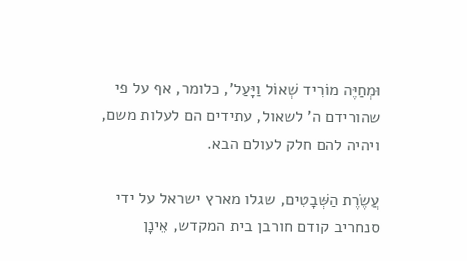וּמְחַיֶּה מוֹרִיד שְׁאוֹל וַיָּעַל', כלומר, אף על פי שהורידם ה' לשאול, עתידים הם לעלות משם, ויהיה להם חלק לעולם הבא.

עֲשֶׂרֶת הַשְּׁבָטִים, שגלו מארץ ישראל על ידי סנחריב קודם חורבן בית המקדש, אֵינָן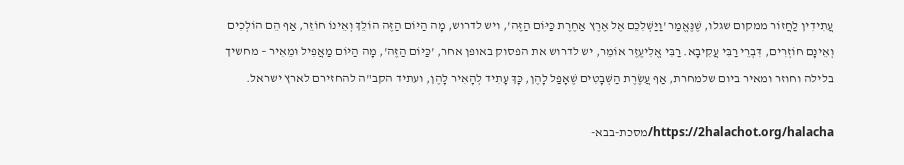עֲתִידִין לַחֲזוֹר ממקום שגלו, שֶׁנֶּאֱמַר 'וַיַּשְׁלִכֵם אֶל אֶרֶץ אַחֶרֶת כַּיּוֹם הַזֶּה', ויש לדרוש, מָה הַיּוֹם הַזֶּה הוֹלֵךְ וְאֵינוֹ חוֹזֵר, אַף הֵם הוֹלְכִים וְאֵינָם חוֹזְרִים, דִּבְרֵי רַבִּי עֲקִיבָא. רַבִּי אֱלִיעֶזֶר אוֹמֵר, יש לדרוש את הפסוק באופן אחר, 'כַּיּוֹם הַזֶּה', מָה הַיּוֹם מַאֲפִיל וּמֵאִיר – מחשיך בלילה וחוזר ומאיר ביום שלמחרת, אַף עֲשֶׂרֶת הַשְּׁבָטִים שֶׁאָפַל לָהֶן, כָּךְ עָתִיד לְהָאִיר לָהֶן, ועתיד הקב"ה להחזירם לארץ ישראל.

https://2halachot.org/halacha/מסכת-בבא-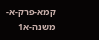קמא-פרק-א-משנה-א1